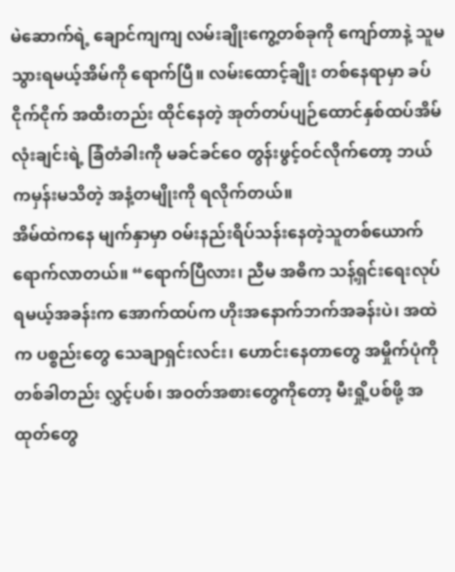မဲဆောက်ရဲ့ ချောင်ကျကျ လမ်းချိုးကွေ့တစ်ခုကို ကျော်တာနဲ့ သူမသွားရမယ့်အိမ်ကို ရောက်ပြီ။ လမ်းထောင့်ချိုး တစ်နေရာမှာ ခပ်ငိုက်ငိုက် အထီးတည်း ထိုင်နေတဲ့ အုတ်တပ်ပျဉ်ထောင်နှစ်ထပ်အိမ်လုံးချင်းရဲ့ ခြံတံခါးကို မခင်ခင်ဝေ တွန်းဖွင့်ဝင်လိုက်တော့ ဘယ်ကမှန်းမသိတဲ့ အနံ့တမျိုးကို ရလိုက်တယ်။
အိမ်ထဲကနေ မျက်နှာမှာ ဝမ်းနည်းရိပ်သန်းနေတဲ့သူတစ်ယောက်ရောက်လာတယ်။ “ရောက်ပြီလား၊ ညီမ အဓိက သန့်ရှင်းရေးလုပ်ရမယ့်အခန်းက အောက်ထပ်က ဟိုးအနောက်ဘက်အခန်းပဲ၊ အထဲက ပစ္စည်းတွေ သေချာရှင်းလင်း၊ ဟောင်းနေတာတွေ အမှိုက်ပုံကို တစ်ခါတည်း လွှင့်ပစ်၊ အဝတ်အစားတွေကိုတော့ မီးရှို့ပစ်ဖို့ အထုတ်တွေ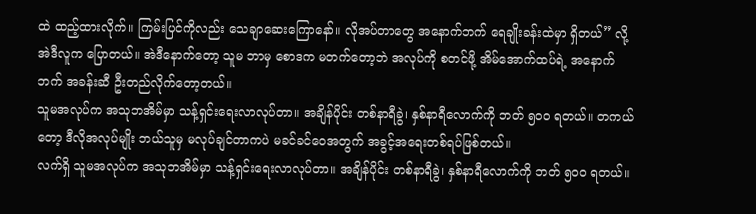ထဲ ထည့်ထားလိုက်။ ကြမ်းပြင်ကိုလည်း သေချာဆေးကြောနော်။ လိုအပ်တာတွေ အနောက်ဘက် ရေချိုးခန်းထဲမှာ ရှိတယ်” လို့ အဲဒီလူက ပြောတယ်။ အဲဒီနောက်တော့ သူမ ဘာမှ စောဒက မတက်တော့ဘဲ အလုပ်ကို စတင်ဖို့ အိမ်အောက်ထပ်ရဲ့ အနောက်ဘက် အခန်းဆီ ဦးတည်လိုက်တော့တယ်။
သူမအလုပ်က အသုဘအိမ်မှာ သန့်ရှင်းရေးလာလုပ်တာ။ အချိန်ပိုင်း တစ်နာရီခွဲ၊ နှစ်နာရီလောက်ကို ဘတ် ၅၀၀ ရတယ်။ တကယ်တော့ ဒီလိုအလုပ်မျိုး ဘယ်သူမှ မလုပ်ချင်တာကပဲ မခင်ခင်ဝေအတွက် အခွင့်အရေးတစ်ရပ်ဖြစ်တယ်။
လက်ရှိ သူမအလုပ်က အသုဘအိမ်မှာ သန့်ရှင်းရေးလာလုပ်တာ။ အချိန်ပိုင်း တစ်နာရီခွဲ၊ နှစ်နာရီလောက်ကို ဘတ် ၅၀၀ ရတယ်။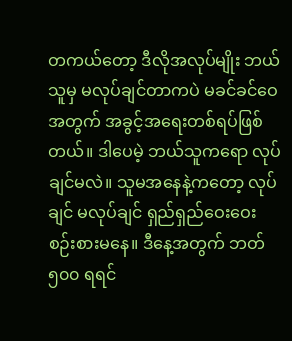တကယ်တော့ ဒီလိုအလုပ်မျိုး ဘယ်သူမှ မလုပ်ချင်တာကပဲ မခင်ခင်ဝေအတွက် အခွင့်အရေးတစ်ရပ်ဖြစ်တယ်။ ဒါပေမဲ့ ဘယ်သူကရော လုပ်ချင်မလဲ။ သူမအနေနဲ့ကတော့ လုပ်ချင် မလုပ်ချင် ရှည်ရှည်ဝေးဝေး စဉ်းစားမနေ။ ဒီနေ့အတွက် ဘတ် ၅၀၀ ရရင်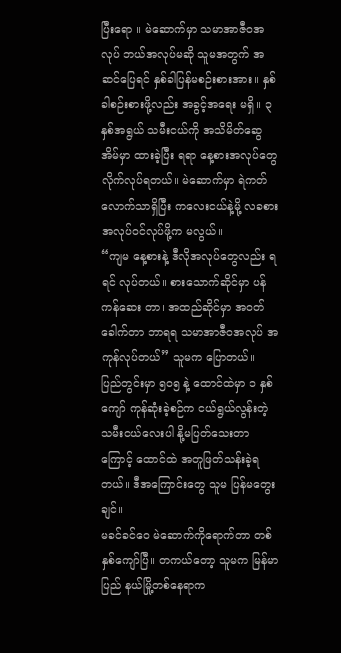ပြီးရော ။ မဲဆောက်မှာ သမာအာဇီဝအလုပ် ဘယ်အလုပ်မဆို သူမအတွက် အဆင်ပြေရင် နှစ်ခါပြန်မစဉ်းစားအား။ နှစ်ခါစဉ်းစားဖို့လည်း အခွင့်အရေး မရှိ။ ၃ နှစ်အရွယ် သမီးငယ်ကို အသိမိတ်ဆွေအိမ်မှာ ထားခဲ့ပြီး ရရာ နေ့စားအလုပ်တွေ လိုက်လုပ်ရတယ်။ မဲဆောက်မှာ ရဲကတ်လောက်သာရှိပြီး ကလေးငယ်နဲ့မို့ လခစား အလုပ်ဝင်လုပ်ဖို့က မလွယ်။
“ကျမ နေ့စားနဲ့ ဒီလိုအလုပ်တွေလည်း ရရင် လုပ်တယ်။ စားသောက်ဆိုင်မှာ ပန်ကန်ဆေး တာ၊ အထည်ဆိုင်မှာ အဝတ်ခေါက်တာ ဘာရရ သမာအာဇီဝအလုပ် အကုန်လုပ်တယ်” သူမက ပြောတယ်။
ပြည်တွင်းမှာ ၅၀၅ နဲ့ ထောင်ထဲမှာ ၁ နှစ်ကျော် ကုန်ဆုံးခဲ့စဉ်က ငယ်ရွယ်လွန်းတဲ့ သမီးငယ်လေးပါ နို့မပြတ်သေးတာကြောင့် ထောင်ထဲ အတူဖြတ်သန်းခဲ့ရတယ်။ ဒီအကြောင်းတွေ သူမ ပြန်မတွေးချင်။
မခင်ခင်ဝေ မဲဆောက်ကိုရောက်တာ တစ်နှစ်ကျော်ပြီ။ တကယ်တော့ သူမက မြန်မာပြည် နယ်မြို့တစ်နေရာက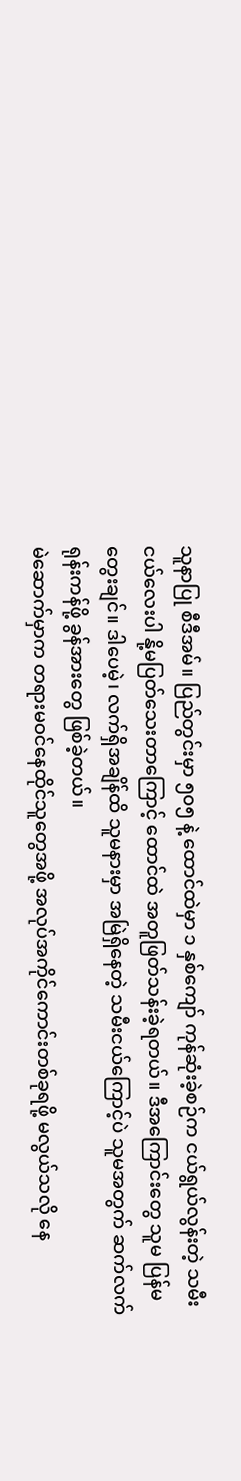သူနာပြု စီဒီအမ်။ ပြည်တွင်းမှာ ၅၀၅ နဲ့ ထောင်ထဲမှာ ၁ နှစ်ကျော် ကုန်ဆုံးခဲ့စဉ်က ငယ်ရွယ်လွန်းတဲ့ သမီးငယ်လေးပါ နို့မပြတ်သေးတာကြောင့် ထောင်ထဲ အတူဖြတ်သန်းခဲ့ရတယ်။ ဒီအကြောင်းတွေ သူမ ပြန်မတွေးချင်။ ဒါပေမဲ့၊ လက်ရှိအချိန်ထိ သူမနားမှာ အမြဲရှိနေတဲ့ သမီးငယ်ကြောင့်ပဲ သူမအတွက် ဆက်လက်ရုန်းကန်ဖို့ ခွန်အားတွေ ဖြစ်ခဲ့တယ်။
မဲဆောက်မှာက တရားမဝင်နေထိုင်သူတွေအဖို့ အလုပ်အကိုင်ကောင်းတစ်ခုရဖို့ မလွယ်သလို နေ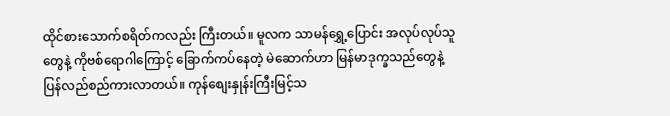ထိုင်စားသောက်စရိတ်ကလည်း ကြီးတယ်။ မူလက သာမန်ရွှေ့ပြောင်း အလုပ်လုပ်သူတွေနဲ့ ကိုဗစ်ရောဂါကြောင့် ခြောက်ကပ်နေတဲ့ မဲဆောက်ဟာ မြန်မာဒုက္ခသည်တွေနဲ့ ပြန်လည်စည်ကားလာတယ်။ ကုန်စျေးနှုန်းကြီးမြင့်သ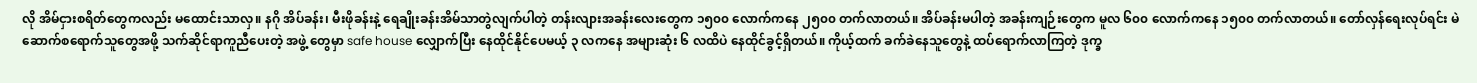လို အိမ်ငှားစရိတ်တွေကလည်း မထောင်းသာလှ။ နဂို အိပ်ခန်း၊ မီးဖိုခန်းနဲ့ ရေချိုးခန်းအိမ်သာတွဲလျက်ပါတဲ့ တန်းလျားအခန်းလေးတွေက ၁၅၀၀ လောက်ကနေ ၂၅၀၀ တက်လာတယ်။ အိပ်ခန်းမပါတဲ့ အခန်းကျဉ်းတွေက မူလ ၆၀၀ လောက်ကနေ ၁၅၀၀ တက်လာတယ်။ တော်လှန်ရေးလုပ်ရင်း မဲဆောက်စရောက်သူတွေအဖို့ သက်ဆိုင်ရာကူညီပေးတဲ့ အဖွဲ့ တွေမှာ safe house လျှောက်ပြီး နေထိုင်နိုင်ပေမယ့် ၃ လကနေ အများဆုံး ၆ လထိပဲ နေထိုင်ခွင့်ရှိတယ်။ ကိုယ့်ထက် ခက်ခဲနေသူတွေနဲ့ ထပ်ရောက်လာကြတဲ့ ဒုက္ခ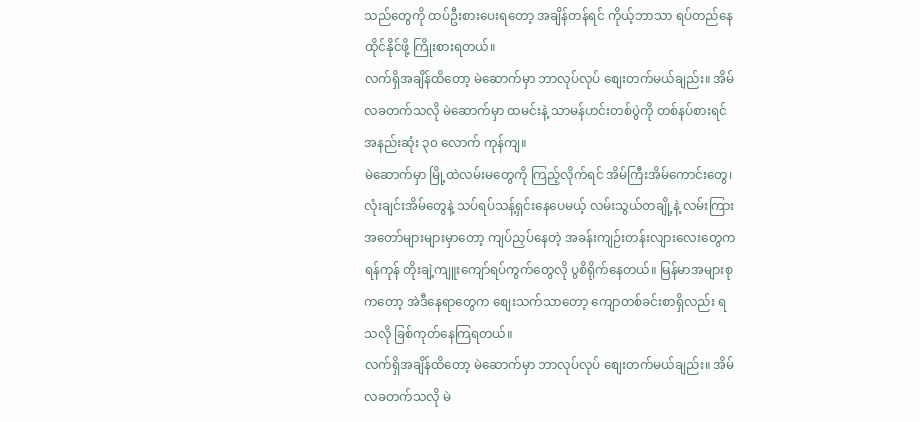သည်တွေကို ထပ်ဦးစားပေးရတော့ အချိန်တန်ရင် ကိုယ့်ဘာသာ ရပ်တည်နေထိုင်နိုင်ဖို့ ကြိုးစားရတယ်။
လက်ရှိအချိန်ထိတော့ မဲဆောက်မှာ ဘာလုပ်လုပ် စျေးတက်မယ်ချည်း။ အိမ်လခတက်သလို မဲဆောက်မှာ ထမင်းနဲ့ သာမန်ဟင်းတစ်ပွဲကို တစ်နပ်စားရင် အနည်းဆုံး ၃၀ လောက် ကုန်ကျ။
မဲဆောက်မှာ မြို့ထဲလမ်းမတွေကို ကြည့်လိုက်ရင် အိမ်ကြီးအိမ်ကောင်းတွေ၊ လုံးချင်းအိမ်တွေနဲ့ သပ်ရပ်သန့်ရှင်းနေပေမယ့် လမ်းသွယ်တချို့နဲ့ လမ်းကြားအတော်များများမှာတော့ ကျပ်ညှပ်နေတဲ့ အခန်းကျဉ်းတန်းလျားလေးတွေက ရန်ကုန် တိုးချဲ့ကျူးကျော်ရပ်ကွက်တွေလို ပွစိရိုက်နေတယ်။ မြန်မာအများစုကတော့ အဲဒီနေရာတွေက စျေးသက်သာတော့ ကျောတစ်ခင်းစာရှိလည်း ရသလို ခြစ်ကုတ်နေကြရတယ်။
လက်ရှိအချိန်ထိတော့ မဲဆောက်မှာ ဘာလုပ်လုပ် စျေးတက်မယ်ချည်း။ အိမ်လခတက်သလို မဲ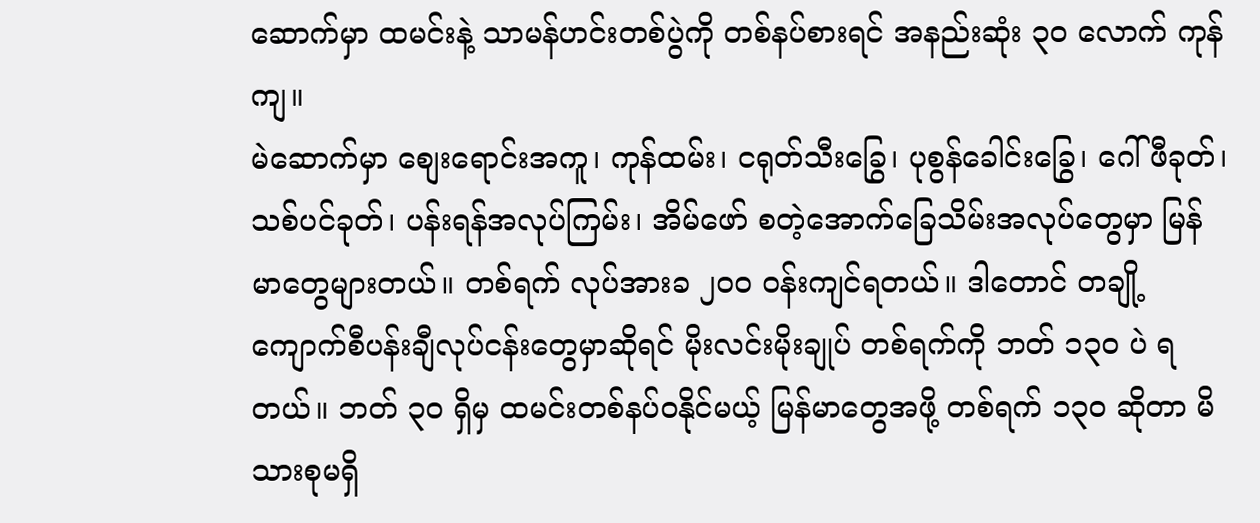ဆောက်မှာ ထမင်းနဲ့ သာမန်ဟင်းတစ်ပွဲကို တစ်နပ်စားရင် အနည်းဆုံး ၃၀ လောက် ကုန်ကျ။
မဲဆောက်မှာ စျေးရောင်းအကူ၊ ကုန်ထမ်း၊ ငရုတ်သီးခြွေ၊ ပုစွန်ခေါင်းခြွေ၊ ဂေါ်ဖီခုတ်၊ သစ်ပင်ခုတ်၊ ပန်းရန်အလုပ်ကြမ်း၊ အိမ်ဖော် စတဲ့အောက်ခြေသိမ်းအလုပ်တွေမှာ မြန်မာတွေများတယ်။ တစ်ရက် လုပ်အားခ ၂၀၀ ဝန်းကျင်ရတယ်။ ဒါတောင် တချို့ကျောက်စီပန်းချီလုပ်ငန်းတွေမှာဆိုရင် မိုးလင်းမိုးချုပ် တစ်ရက်ကို ဘတ် ၁၃၀ ပဲ ရတယ်။ ဘတ် ၃၀ ရှိမှ ထမင်းတစ်နပ်ဝနိုင်မယ့် မြန်မာတွေအဖို့ တစ်ရက် ၁၃၀ ဆိုတာ မိသားစုမရှိ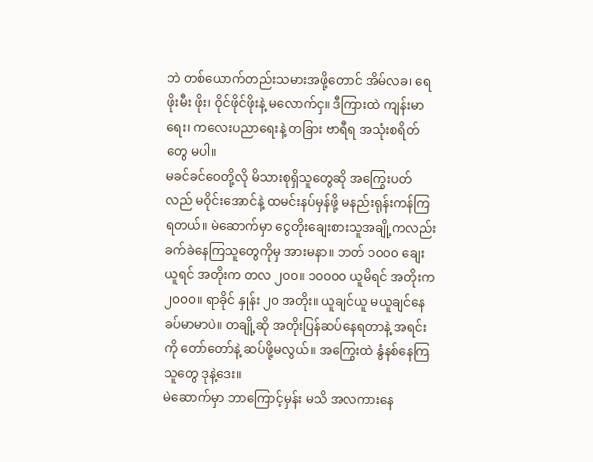ဘဲ တစ်ယောက်တည်းသမားအဖို့တောင် အိမ်လခ၊ ရေဖိုးမီး ဖိုး၊ ဝိုင်ဖိုင်ဖိုးနဲ့ မလောက်ငှ။ ဒီကြားထဲ ကျန်းမာရေး၊ ကလေးပညာရေးနဲ့ တခြား ဗာရီရ အသုံးစရိတ်တွေ မပါ။
မခင်ခင်ဝေတို့လို မိသားစုရှိသူတွေဆို အကြွေးပတ်လည် မဝိုင်းအောင်နဲ့ ထမင်းနပ်မှန်ဖို့ မနည်းရုန်းကန်ကြရတယ်။ မဲဆောက်မှာ ငွေတိုးချေးစားသူအချို့ကလည်း ခက်ခဲနေကြသူတွေကိုမှ အားမနာ။ ဘတ် ၁၀၀၀ ချေးယူရင် အတိုးက တလ ၂၀၀။ ၁၀၀၀၀ ယူမိရင် အတိုးက ၂၀၀၀။ ရာခိုင် နှုန်း ၂၀ အတိုး။ ယူချင်ယူ မယူချင်နေ ခပ်မာမာပဲ။ တချို့ဆို အတိုးပြန်ဆပ်နေရတာနဲ့ အရင်းကို တော်တော်နဲ့ ဆပ်ဖို့မလွယ်။ အကြွေးထဲ နွံနစ်နေကြသူတွေ ဒုနဲ့ဒေး။
မဲဆောက်မှာ ဘာကြောင့်မှန်း မသိ အလကားနေ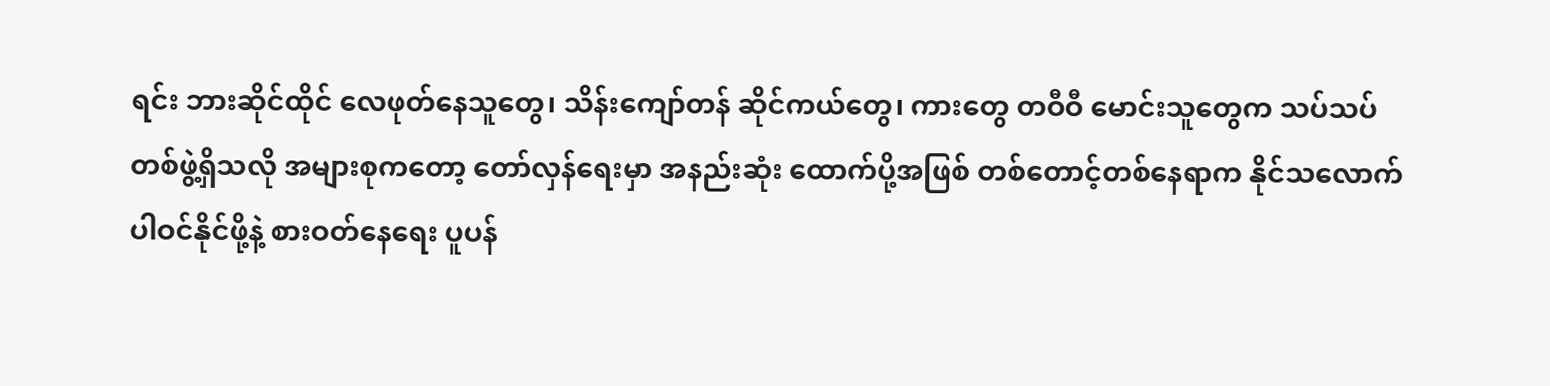ရင်း ဘားဆိုင်ထိုင် လေဖုတ်နေသူတွေ၊ သိန်းကျော်တန် ဆိုင်ကယ်တွေ၊ ကားတွေ တဝီဝီ မောင်းသူတွေက သပ်သပ်တစ်ဖွဲ့ရှိသလို အများစုကတော့ တော်လှန်ရေးမှာ အနည်းဆုံး ထောက်ပို့အဖြစ် တစ်တောင့်တစ်နေရာက နိုင်သလောက် ပါဝင်နိုင်ဖို့နဲ့ စားဝတ်နေရေး ပူပန်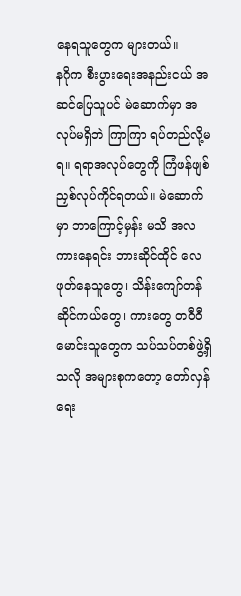နေရသူတွေက များတယ်။
နဂိုက စီးပွားရေးအနည်းငယ် အဆင်ပြေသူပင် မဲဆောက်မှာ အလုပ်မရှိဘဲ ကြာကြာ ရပ်တည်လို့မရ။ ရရာအလုပ်တွေကို ကြံဖန်ဖျစ်ညှစ်လုပ်ကိုင်ရတယ်။ မဲဆောက်မှာ ဘာကြောင့်မှန်း မသိ အလကားနေရင်း ဘားဆိုင်ထိုင် လေဖုတ်နေသူတွေ၊ သိန်းကျော်တန် ဆိုင်ကယ်တွေ၊ ကားတွေ တဝီဝီ မောင်းသူတွေက သပ်သပ်တစ်ဖွဲ့ရှိသလို အများစုကတော့ တော်လှန်ရေး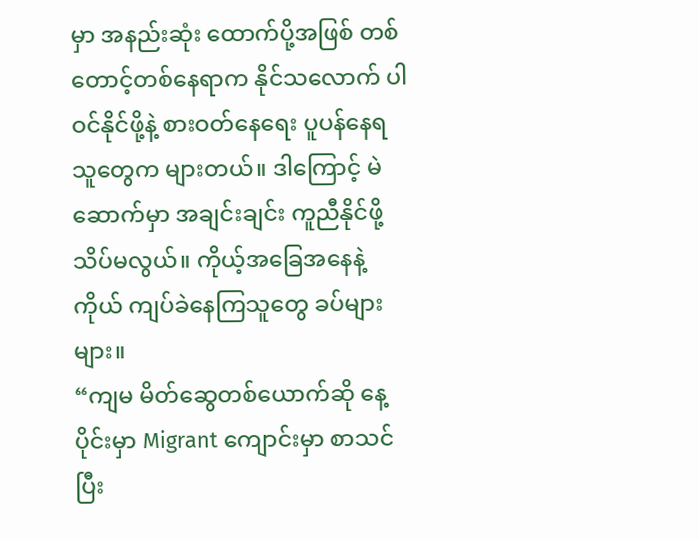မှာ အနည်းဆုံး ထောက်ပို့အဖြစ် တစ်တောင့်တစ်နေရာက နိုင်သလောက် ပါဝင်နိုင်ဖို့နဲ့ စားဝတ်နေရေး ပူပန်နေရသူတွေက များတယ်။ ဒါကြောင့် မဲဆောက်မှာ အချင်းချင်း ကူညီနိုင်ဖို့ သိပ်မလွယ်။ ကိုယ့်အခြေအနေနဲ့ကိုယ် ကျပ်ခဲနေကြသူတွေ ခပ်များများ။
“ကျမ မိတ်ဆွေတစ်ယောက်ဆို နေ့ပိုင်းမှာ Migrant ကျောင်းမှာ စာသင်ပြီး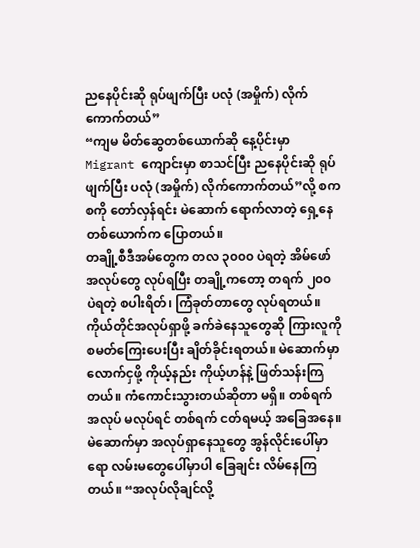ညနေပိုင်းဆို ရုပ်ဖျက်ပြီး ပလုံ (အမှိုက်) လိုက်ကောက်တယ်”
“ကျမ မိတ်ဆွေတစ်ယောက်ဆို နေ့ပိုင်းမှာ Migrant ကျောင်းမှာ စာသင်ပြီး ညနေပိုင်းဆို ရုပ်ဖျက်ပြီး ပလုံ (အမှိုက်) လိုက်ကောက်တယ်”လို့ စကစကို တော်လှန်ရင်း မဲဆောက် ရောက်လာတဲ့ ရှေ့နေတစ်ယောက်က ပြောတယ်။
တချို့စီဒီအမ်တွေက တလ ၃၀၀၀ ပဲရတဲ့ အိမ်ဖော်အလုပ်တွေ လုပ်ရပြီး တချို့ကတော့ တရက် ၂၀၀ ပဲရတဲ့ စပါးရိတ်၊ ကြံခုတ်တာတွေ လုပ်ရတယ်။ ကိုယ်တိုင်အလုပ်ရှာဖို့ ခက်ခဲနေသူတွေဆို ကြားလူကို စမတ်ကြေးပေးပြီး ချိတ်ခိုင်းရတယ်။ မဲဆောက်မှာ လောက်ငှဖို့ ကိုယ့်နည်း ကိုယ့်ဟန်နဲ့ ဖြတ်သန်းကြတယ်။ ကံကောင်းသွားတယ်ဆိုတာ မရှိ။ တစ်ရက်အလုပ် မလုပ်ရင် တစ်ရက် ငတ်ရမယ့် အခြေအနေ။
မဲဆောက်မှာ အလုပ်ရှာနေသူတွေ အွန်လိုင်းပေါ်မှာရော လမ်းမတွေပေါ်မှာပါ ခြေချင်း လိမ်နေကြတယ်။ “အလုပ်လိုချင်လို့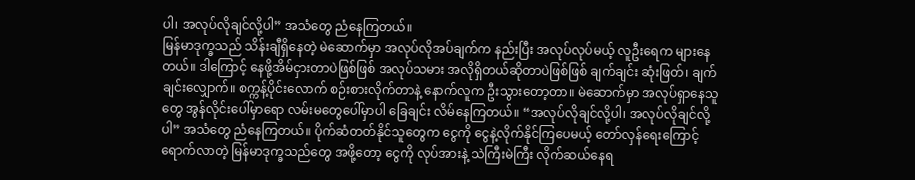ပါ၊ အလုပ်လိုချင်လို့ပါ” အသံတွေ ညံနေကြတယ်။
မြန်မာဒုက္ခသည် သိန်းချီရှိနေတဲ့ မဲဆောက်မှာ အလုပ်လိုအပ်ချက်က နည်းပြီး အလုပ်လုပ်မယ့် လူဦးရေက များနေတယ်။ ဒါကြောင့် နေဖို့အိမ်ငှားတာပဲဖြစ်ဖြစ် အလုပ်သမား အလိုရှိတယ်ဆိုတာပဲဖြစ်ဖြစ် ချက်ချင်း ဆုံးဖြတ်၊ ချက်ချင်းလျှောက်။ စက္ကန့်ပိုင်းလောက် စဉ်းစားလိုက်တာနဲ့ နောက်လူက ဦးသွားတော့တာ။ မဲဆောက်မှာ အလုပ်ရှာနေသူတွေ အွန်လိုင်းပေါ်မှာရော လမ်းမတွေပေါ်မှာပါ ခြေချင်း လိမ်နေကြတယ်။ “အလုပ်လိုချင်လို့ပါ၊ အလုပ်လိုချင်လို့ပါ” အသံတွေ ညံနေကြတယ်။ ပိုက်ဆံတတ်နိုင်သူတွေက ငွေကို ငွေနဲ့လိုက်နိုင်ကြပေမယ့် တော်လှန်ရေးကြောင့်ရောက်လာတဲ့ မြန်မာဒုက္ခသည်တွေ အဖို့တော့ ငွေကို လုပ်အားနဲ့ သဲကြီးမဲကြီး လိုက်ဆယ်နေရ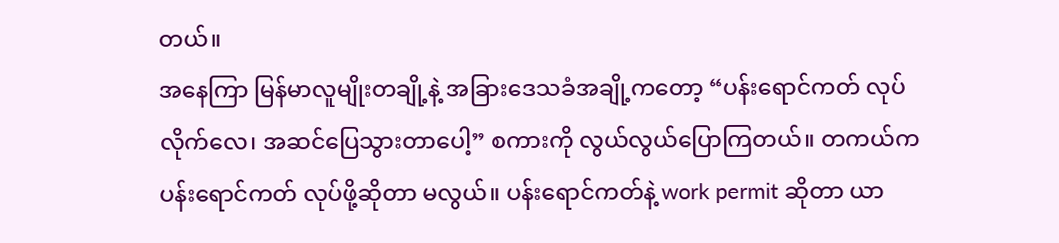တယ်။
အနေကြာ မြန်မာလူမျိုးတချို့နဲ့ အခြားဒေသခံအချို့ကတော့ “ပန်းရောင်ကတ် လုပ်လိုက်လေ၊ အဆင်ပြေသွားတာပေါ့” စကားကို လွယ်လွယ်ပြောကြတယ်။ တကယ်က ပန်းရောင်ကတ် လုပ်ဖို့ဆိုတာ မလွယ်။ ပန်းရောင်ကတ်နဲ့ work permit ဆိုတာ ယာ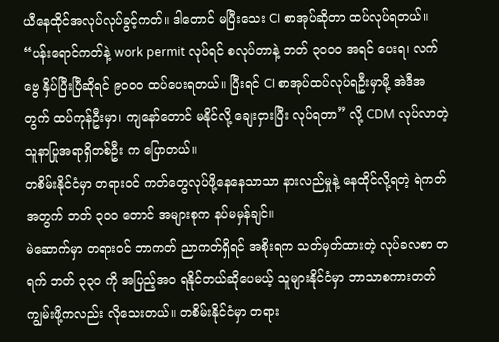ယီနေထိုင်အလုပ်လုပ်ခွင့်ကတ်။ ဒါတောင် မပြီးသေး CI စာအုပ်ဆိုတာ ထပ်လုပ်ရတယ်။
“ပန်းရောင်ကတ်နဲ့ work permit လုပ်ရင် စလုပ်တာနဲ့ ဘတ် ၃၀၀၀ အရင် ပေးရ၊ လက်ဗွေ နှိပ်ပြီးပြီဆိုရင် ၉၀၀၀ ထပ်ပေးရတယ်။ ပြီးရင် CI စာအုပ်ထပ်လုပ်ရဦးမှာမို့ အဲဒီအတွက် ထပ်ကုန်ဦးမှာ၊ ကျနော်တောင် မနိုင်လို့ ချေးငှားပြီး လုပ်ရတာ” လို့ CDM လုပ်လာတဲ့ သူနာပြုအရာရှိတစ်ဦး က ပြောတယ်။
တစိမ်းနိုင်ငံမှာ တရားဝင် ကတ်တွေလုပ်ဖို့နေနေသာသာ နားလည်မှုနဲ့ နေထိုင်လို့ရတဲ့ ရဲကတ်အတွက် ဘတ် ၃၀၀ တောင် အများစုက နပ်မမှန်ချင်။
မဲဆောက်မှာ တရားဝင် ဘာကတ် ညာကတ်ရှိရင် အစိုးရက သတ်မှတ်ထားတဲ့ လုပ်ခလစာ တရက် ဘတ် ၃၃၀ ကို အပြည့်အဝ ရနိုင်တယ်ဆိုပေမယ့် သူများနိုင်ငံမှာ ဘာသာစကားတတ်ကျွမ်းဖို့ကလည်း လိုသေးတယ်။ တစိမ်းနိုင်ငံမှာ တရား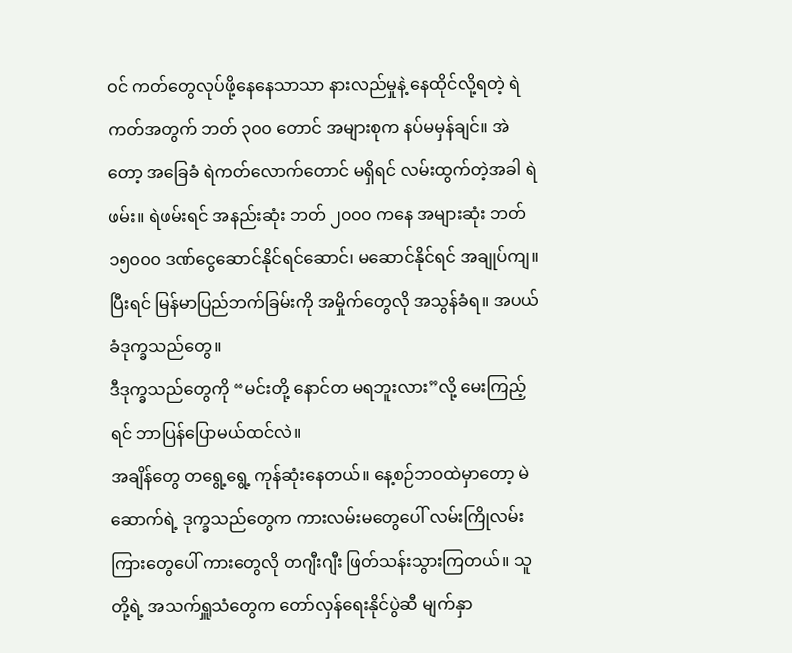ဝင် ကတ်တွေလုပ်ဖို့နေနေသာသာ နားလည်မှုနဲ့ နေထိုင်လို့ရတဲ့ ရဲကတ်အတွက် ဘတ် ၃၀၀ တောင် အများစုက နပ်မမှန်ချင်။ အဲတော့ အခြေခံ ရဲကတ်လောက်တောင် မရှိရင် လမ်းထွက်တဲ့အခါ ရဲဖမ်း။ ရဲဖမ်းရင် အနည်းဆုံး ဘတ် ၂၀၀၀ ကနေ အများဆုံး ဘတ် ၁၅၀၀၀ ဒဏ်ငွေဆောင်နိုင်ရင်ဆောင်၊ မဆောင်နိုင်ရင် အချုပ်ကျ။ ပြီးရင် မြန်မာပြည်ဘက်ခြမ်းကို အမှိုက်တွေလို အသွန်ခံရ။ အပယ်ခံဒုက္ခသည်တွေ။
ဒီဒုက္ခသည်တွေကို “မင်းတို့ နောင်တ မရဘူးလား”လို့ မေးကြည့်ရင် ဘာပြန်ပြောမယ်ထင်လဲ။
အချိန်တွေ တရွေ့ရွေ့ ကုန်ဆုံးနေတယ်။ နေ့စဉ်ဘဝထဲမှာတော့ မဲဆောက်ရဲ့ ဒုက္ခသည်တွေက ကားလမ်းမတွေပေါ် လမ်းကြိုလမ်းကြားတွေပေါ် ကားတွေလို တဂျီးဂျီး ဖြတ်သန်းသွားကြတယ်။ သူတို့ရဲ့ အသက်ရှူသံတွေက တော်လှန်ရေးနိုင်ပွဲဆီ မျက်နှာ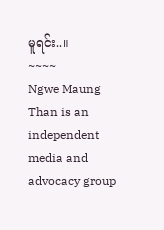မူရင်း..။
~~~~
Ngwe Maung Than is an independent media and advocacy group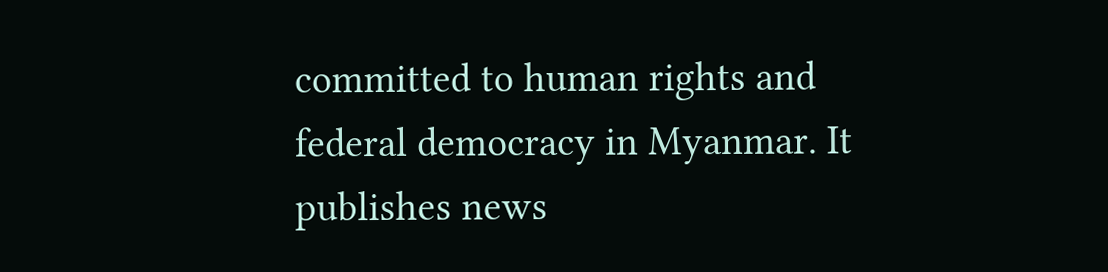committed to human rights and federal democracy in Myanmar. It publishes news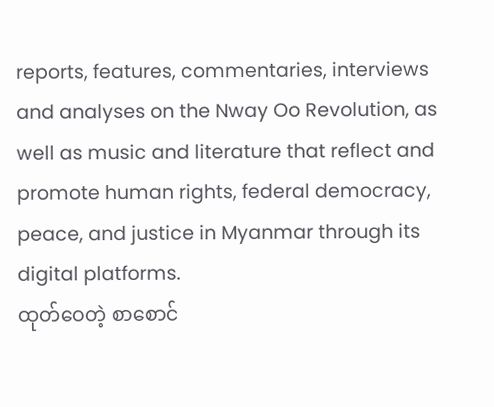reports, features, commentaries, interviews and analyses on the Nway Oo Revolution, as well as music and literature that reflect and promote human rights, federal democracy, peace, and justice in Myanmar through its digital platforms.
ထုတ်ဝေတဲ့ စာစောင်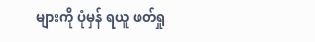များကို ပုံမှန် ရယူ ဖတ်ရှု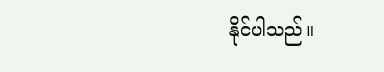နိုင်ပါသည်။